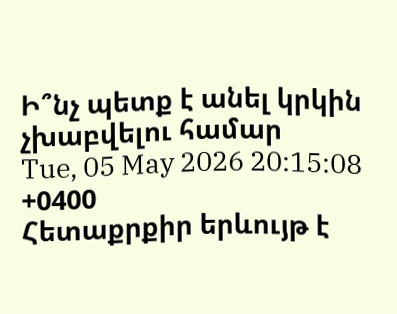Ի՞նչ պետք է անել կրկին չխաբվելու համար
Tue, 05 May 2026 20:15:08 +0400
Հետաքրքիր երևույթ է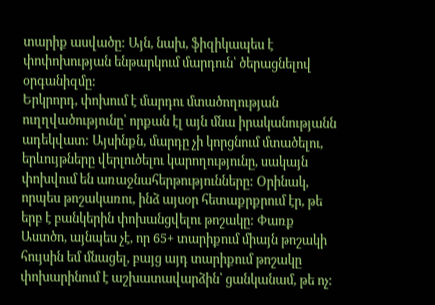տարիք ասվածը: Այն, նախ, ֆիզիկապես է փոփոխության ենթարկում մարդուն՝ ծերացնելով օրգանիզմը:
Երկրորդ, փոխում է մարդու մտածողության ուղղվածությունը՝ որքան էլ այն մնա իրականությանն ադեկվատ: Այսինքն, մարդը չի կորցնում մտածելու, երևույթները վերլուծելու կարողությունը, սակայն փոխվում են առաջնահերթությունները: Օրինակ, որպես թոշակառու, ինձ այսօր հետաքրքրում էր, թե երբ է բանկերին փոխանցվելու թոշակը: Փառք Աստծո, այնպես չէ, որ 65+ տարիքում միայն թոշակի հույսին եմ մնացել, բայց այդ տարիքում թոշակը փոխարինում է աշխատավարձին՝ ցանկանամ, թե ոչ: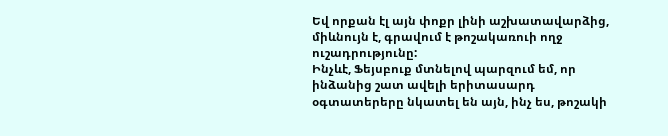Եվ որքան էլ այն փոքր լինի աշխատավարձից, միևնույն է, գրավում է թոշակառուի ողջ ուշադրությունը:
Ինչևէ, Ֆեյսբուք մտնելով պարզում եմ, որ ինձանից շատ ավելի երիտասարդ օգտատերերը նկատել են այն, ինչ ես, թոշակի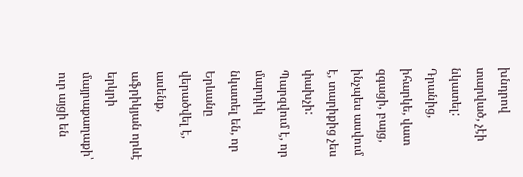խնդրով տարված, չէի նկատել: Դրանից, իհարկե, վատ զգացի, բայց, ինչպես ասվում է, տարիքից չես փախչի:
Պարզվում է, որ մարդիկ նկատել են, որ Երևանը վերածվել է, ասենք, աֆրիկյան որևէ երկրի մայրաքաղաքի՝ ուր այցի են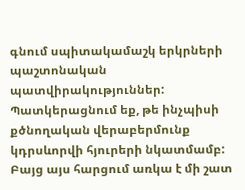գնում սպիտակամաշկ երկրների պաշտոնական պատվիրակություններ: Պատկերացնում եք, թե ինչպիսի քծնողական վերաբերմունք կդրսևորվի հյուրերի նկատմամբ: Բայց այս հարցում առկա է մի շատ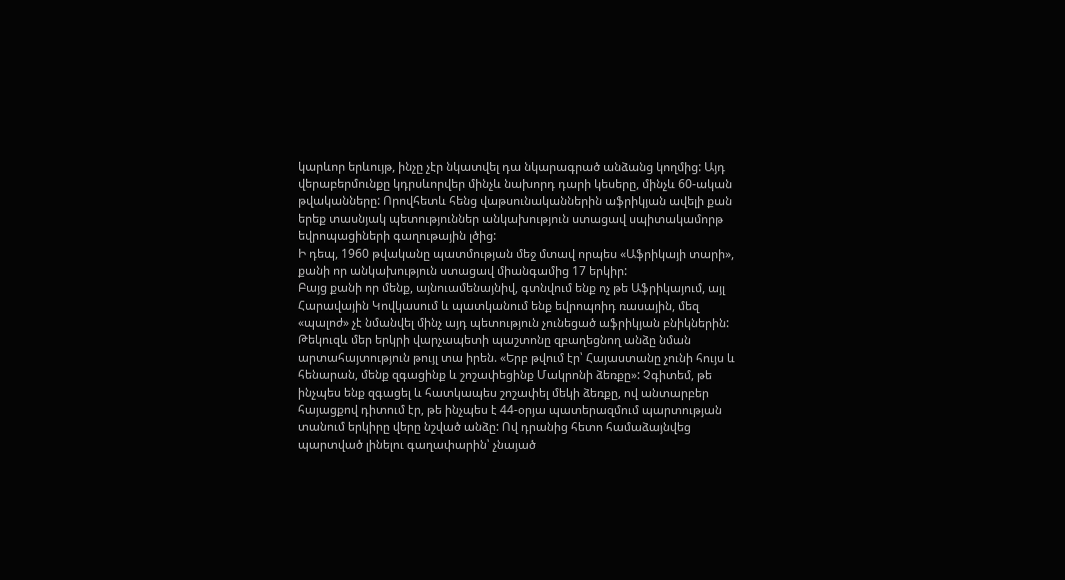կարևոր երևույթ, ինչը չէր նկատվել դա նկարագրած անձանց կողմից: Այդ վերաբերմունքը կդրսևորվեր մինչև նախորդ դարի կեսերը, մինչև 60-ական թվականները: Որովհետև հենց վաթսունականներին աֆրիկյան ավելի քան երեք տասնյակ պետություններ անկախություն ստացավ սպիտակամորթ եվրոպացիների գաղութային լծից:
Ի դեպ, 1960 թվականը պատմության մեջ մտավ որպես «Աֆրիկայի տարի», քանի որ անկախություն ստացավ միանգամից 17 երկիր:
Բայց քանի որ մենք, այնուամենայնիվ, գտնվում ենք ոչ թե Աֆրիկայում, այլ Հարավային Կովկասում և պատկանում ենք եվրոպոիդ ռասային, մեզ «պալոժ» չէ նմանվել մինչ այդ պետություն չունեցած աֆրիկյան բնիկներին: Թեկուզև մեր երկրի վարչապետի պաշտոնը զբաղեցնող անձը նման արտահայտություն թույլ տա իրեն. «Երբ թվում էր՝ Հայաստանը չունի հույս և հենարան, մենք զգացինք և շոշափեցինք Մակրոնի ձեռքը»: Չգիտեմ, թե ինչպես ենք զգացել և հատկապես շոշափել մեկի ձեռքը, ով անտարբեր հայացքով դիտում էր, թե ինչպես է 44-օրյա պատերազմում պարտության տանում երկիրը վերը նշված անձը: Ով դրանից հետո համաձայնվեց պարտված լինելու գաղափարին՝ չնայած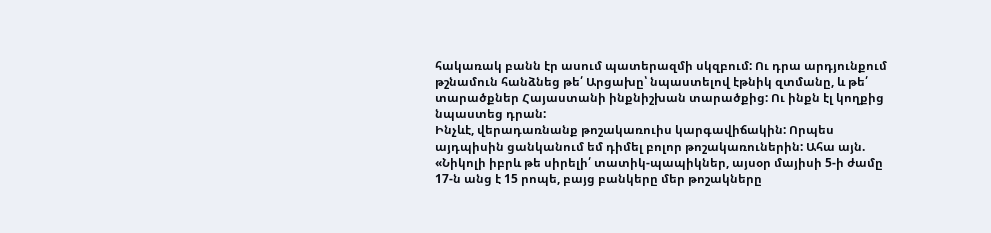հակառակ բանն էր ասում պատերազմի սկզբում: Ու դրա արդյունքում թշնամուն հանձնեց թե՛ Արցախը՝ նպաստելով էթնիկ զտմանը, և թե՛ տարածքներ Հայաստանի ինքնիշխան տարածքից: Ու ինքն էլ կողքից նպաստեց դրան:
Ինչևէ, վերադառնանք թոշակառուիս կարգավիճակին: Որպես այդպիսին ցանկանում եմ դիմել բոլոր թոշակառուներին: Ահա այն. «Նիկոլի իբրև թե սիրելի՛ տատիկ-պապիկներ, այսօր մայիսի 5-ի ժամը 17-ն անց է 15 րոպե, բայց բանկերը մեր թոշակները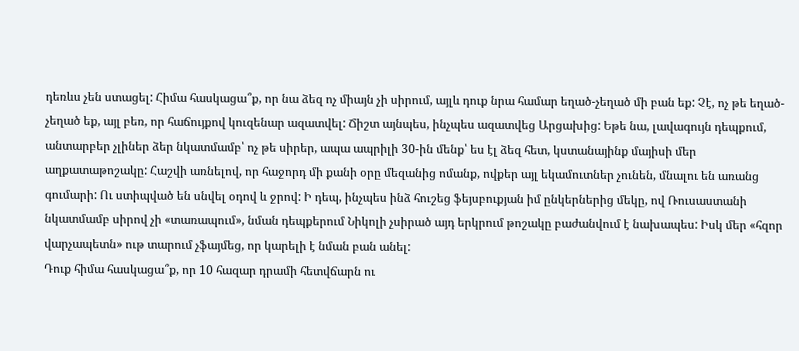դեռևս չեն ստացել: Հիմա հասկացա՞ք, որ նա ձեզ ոչ միայն չի սիրում, այլև դուք նրա համար եղած-չեղած մի բան եք: Չէ, ոչ թե եղած-չեղած եք, այլ բեռ, որ հաճույքով կուզենար ազատվել: Ճիշտ այնպես, ինչպես ազատվեց Արցախից: Եթե նա, լավագույն դեպքում, անտարբեր չլիներ ձեր նկատմամբ՝ ոչ թե սիրեր, ապա ապրիլի 30-ին մենք՝ ես էլ ձեզ հետ, կստանայինք մայիսի մեր աղքատաթոշակը: Հաշվի առնելով, որ հաջորդ մի քանի օրը մեզանից ոմանք, ովքեր այլ եկամուտներ չունեն, մնալու են առանց գումարի: Ու ստիպված են սնվել օդով և ջրով: Ի դեպ, ինչպես ինձ հուշեց ֆեյսբուքյան իմ ընկերներից մեկը, ով Ռուսաստանի նկատմամբ սիրով չի «տառապում», նման դեպքերում Նիկոլի չսիրած այդ երկրում թոշակը բաժանվում է նախապես: Իսկ մեր «հզոր վարչապետն» ութ տարում չֆայմեց, որ կարելի է նման բան անել:
Դուք հիմա հասկացա՞ք, որ 10 հազար դրամի հետվճարն ու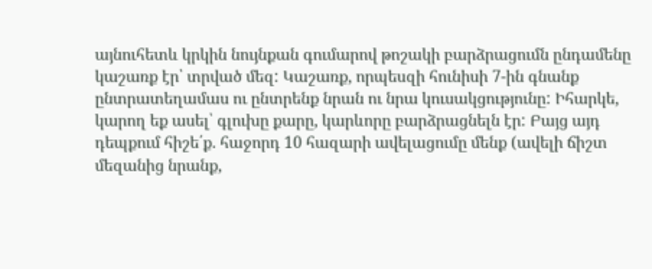այնուհետև կրկին նույնքան գումարով թոշակի բարձրացումն ընդամենը կաշառք էր՝ տրված մեզ: Կաշառք, որպեսզի հունիսի 7-ին գնանք ընտրատեղամաս ու ընտրենք նրան ու նրա կուսակցությունը: Իհարկե, կարող եք ասել՝ գլուխը քարը, կարևորը բարձրացնելն էր: Բայց այդ դեպքում հիշե՛ք. հաջորդ 10 հազարի ավելացումը մենք (ավելի ճիշտ մեզանից նրանք,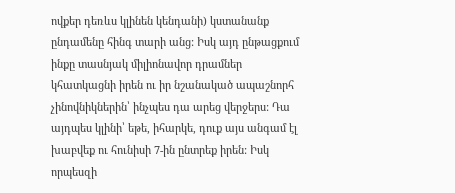ովքեր դեռևս կլինեն կենդանի) կստանանք ընդամենը հինգ տարի անց: Իսկ այդ ընթացքում ինքը տասնյակ միլիոնավոր դրամներ կհատկացնի իրեն ու իր նշանակած ապաշնորհ չինովնիկներին՝ ինչպես դա արեց վերջերս: Դա այդպես կլինի՝ եթե, իհարկե, դուք այս անգամ էլ խաբվեք ու հունիսի 7-ին ընտրեք իրեն: Իսկ որպեսզի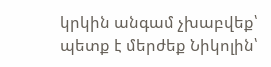կրկին անգամ չխաբվեք՝ պետք է մերժեք Նիկոլին՝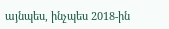այնպես, ինչպես 2018-ին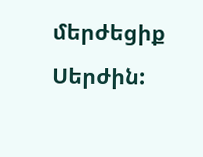մերժեցիք Սերժին: